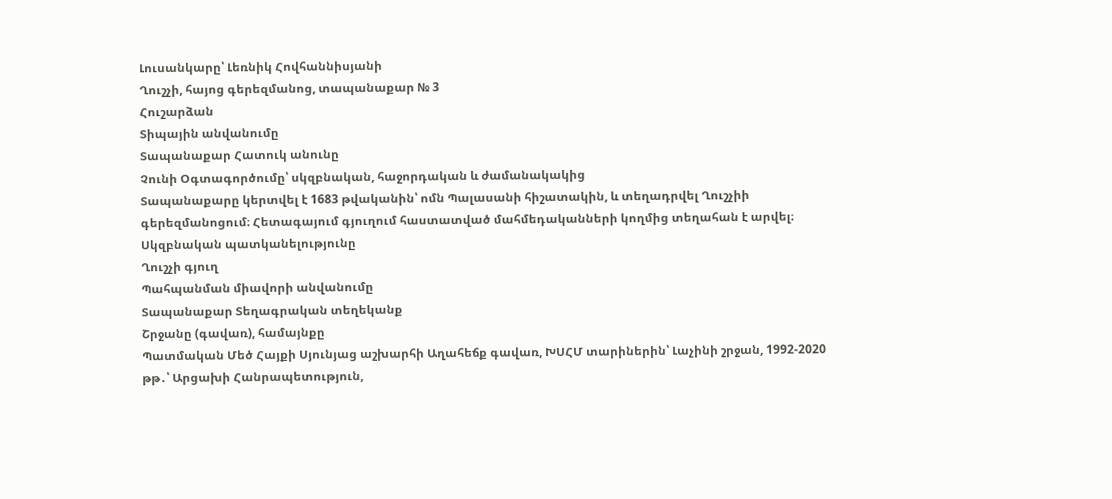Լուսանկարը՝ Լեռնիկ Հովհաննիսյանի
Ղուշչի, հայոց գերեզմանոց, տապանաքար № 3
Հուշարձան
Տիպային անվանումը
Տապանաքար Հատուկ անունը
Չունի Օգտագործումը՝ սկզբնական, հաջորդական և ժամանակակից
Տապանաքարը կերտվել է 1683 թվականին՝ ոմն Պալասանի հիշատակին, և տեղադրվել Ղուշչիի գերեզմանոցում։ Հետագայում գյուղում հաստատված մահմեդականների կողմից տեղահան է արվել։
Սկզբնական պատկանելությունը
Ղուշչի գյուղ
Պահպանման միավորի անվանումը
Տապանաքար Տեղագրական տեղեկանք
Շրջանը (գավառ), համայնքը
Պատմական Մեծ Հայքի Սյունյաց աշխարհի Աղահեճք գավառ, ԽՍՀՄ տարիներին՝ Լաչինի շրջան, 1992-2020 թթ․՝ Արցախի Հանրապետություն,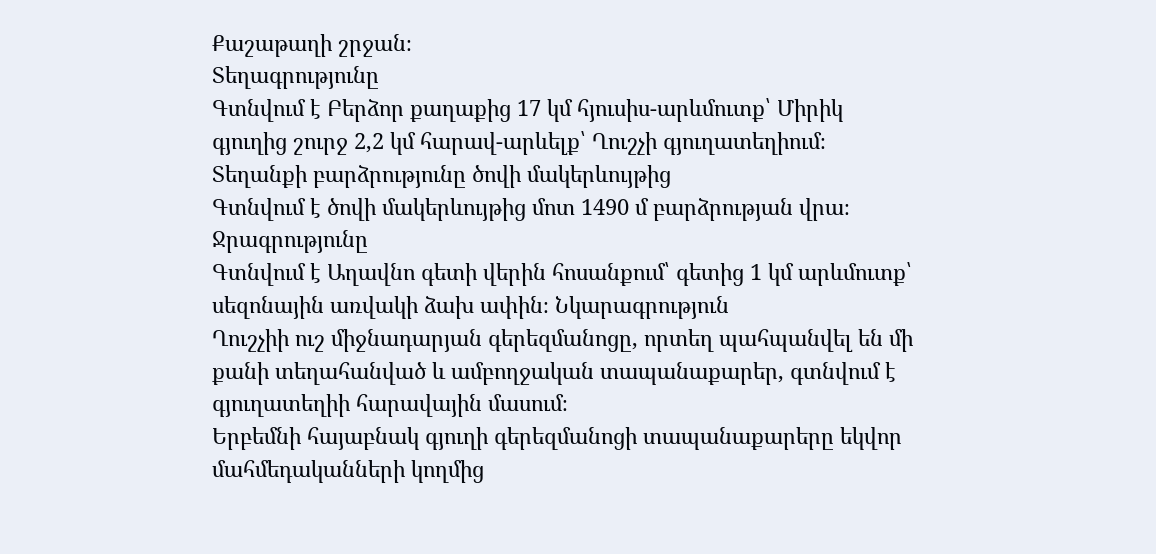Քաշաթաղի շրջան։
Տեղագրությունը
Գտնվում է Բերձոր քաղաքից 17 կմ հյուսիս-արևմուտք՝ Միրիկ գյուղից շուրջ 2,2 կմ հարավ-արևելք՝ Ղուշչի գյուղատեղիում։
Տեղանքի բարձրությունը ծովի մակերևույթից
Գտնվում է ծովի մակերևույթից մոտ 1490 մ բարձրության վրա։ Ջրագրությունը
Գտնվում է Աղավնո գետի վերին հոսանքում՝ գետից 1 կմ արևմուտք՝ սեզոնային առվակի ձախ ափին։ Նկարագրություն
Ղուշչիի ուշ միջնադարյան գերեզմանոցը, որտեղ պահպանվել են մի քանի տեղահանված և ամբողջական տապանաքարեր, գտնվում է գյուղատեղիի հարավային մասում։
Երբեմնի հայաբնակ գյուղի գերեզմանոցի տապանաքարերը եկվոր մահմեդականների կողմից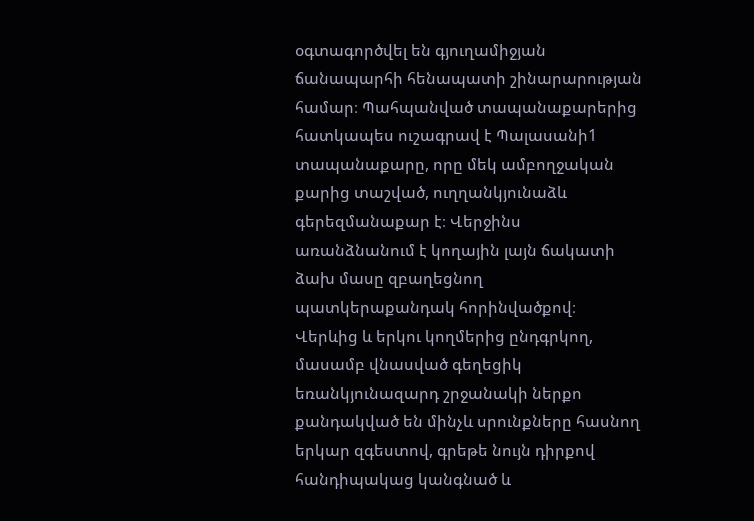օգտագործվել են գյուղամիջյան ճանապարհի հենապատի շինարարության համար։ Պահպանված տապանաքարերից հատկապես ուշագրավ է Պալասանի1 տապանաքարը, որը մեկ ամբողջական քարից տաշված, ուղղանկյունաձև գերեզմանաքար է։ Վերջինս առանձնանում է կողային լայն ճակատի ձախ մասը զբաղեցնող պատկերաքանդակ հորինվածքով։ Վերևից և երկու կողմերից ընդգրկող, մասամբ վնասված գեղեցիկ եռանկյունազարդ շրջանակի ներքո քանդակված են մինչև սրունքները հասնող երկար զգեստով, գրեթե նույն դիրքով հանդիպակաց կանգնած և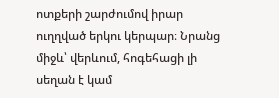ոտքերի շարժումով իրար ուղղված երկու կերպար։ Նրանց միջև՝ վերևում, հոգեհացի լի սեղան է կամ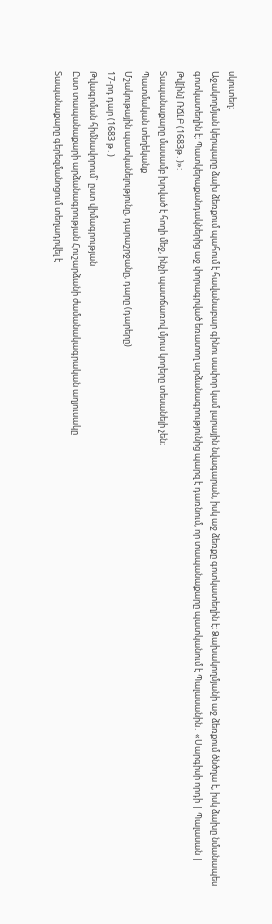սկուտեղ։
Աջակողմյան կերպարը ձախ ձեռքում պահում է հավանաբար գինու սափոր կամ լարային նվագարան, իսկ աջ ձեռքը գոտկատեղին է։ Ձախակողմյանի աջ ձեռքում ծնծղա է, իսկ ձախը նմանապես գոտկատեղին է։ Պատկերաքանդակներից աջ փորագրված եռատող արձանագրությունից պարզ է դառնում, որ տապանաքարը պատկանում է Պալասանին․ «Սարգիսի որդի | Պալասան | Թվ[ին] ՌՃԼԲ (1683թ․)»:
Տապանաքարը մասամբ խրված է հողի մեջ, ինչի պատճառով մյուս կողերը տեսանելի չեն։
Պատմական տեղեկանք
Մշակութային պատկանելությունը, դարաշրջանը, դարը (դարերը)
17-րդ դար (1683 թ․)
Թվագրման հիմնավորում` ըստ վիմագրության
Ըստ տապանաքարի արձանագրության Հուշարձանի ժամանակագրական աղյուսակը
Տապանաքարը գերեզմանոցում տեղադրվել է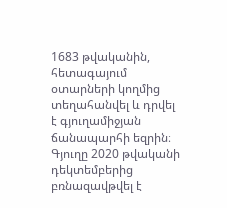1683 թվականին, հետագայում օտարների կողմից տեղահանվել և դրվել է գյուղամիջյան ճանապարհի եզրին։ Գյուղը 2020 թվականի դեկտեմբերից բռնազավթվել է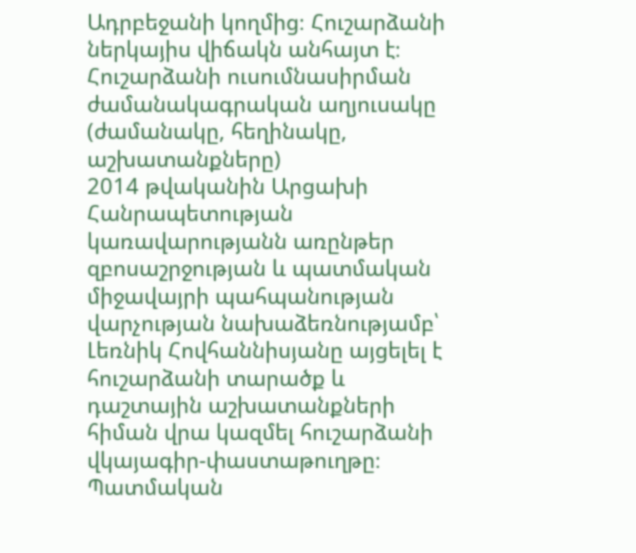Ադրբեջանի կողմից։ Հուշարձանի ներկայիս վիճակն անհայտ է։
Հուշարձանի ուսումնասիրման ժամանակագրական աղյուսակը (ժամանակը, հեղինակը, աշխատանքները)
2014 թվականին Արցախի Հանրապետության կառավարությանն առընթեր զբոսաշրջության և պատմական միջավայրի պահպանության վարչության նախաձեռնությամբ՝ Լեռնիկ Հովհաննիսյանը այցելել է հուշարձանի տարածք և դաշտային աշխատանքների հիման վրա կազմել հուշարձանի վկայագիր-փաստաթուղթը։
Պատմական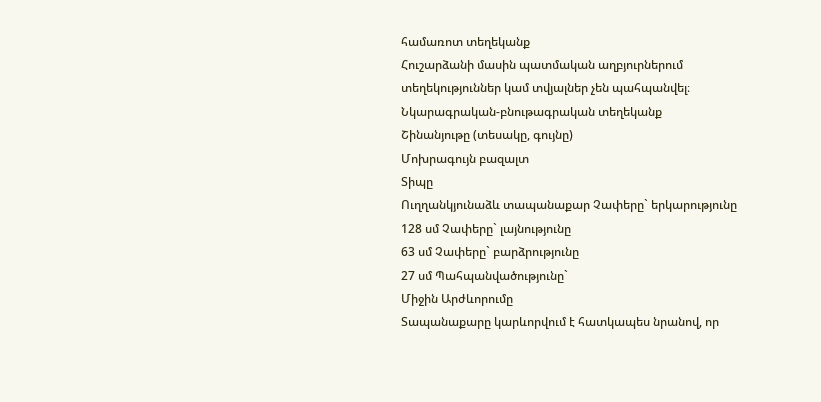համառոտ տեղեկանք
Հուշարձանի մասին պատմական աղբյուրներում տեղեկություններ կամ տվյալներ չեն պահպանվել։
Նկարագրական-բնութագրական տեղեկանք
Շինանյութը (տեսակը, գույնը)
Մոխրագույն բազալտ
Տիպը
Ուղղանկյունաձև տապանաքար Չափերը` երկարությունը
128 սմ Չափերը` լայնությունը
63 սմ Չափերը` բարձրությունը
27 սմ Պահպանվածությունը`
Միջին Արժևորումը
Տապանաքարը կարևորվում է հատկապես նրանով, որ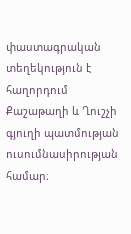փաստագրական տեղեկություն է հաղորդում Քաշաթաղի և Ղուշչի գյուղի պատմության ուսումնասիրության համար։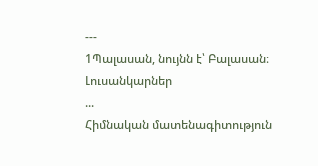---
1Պալասան, նույնն է՝ Բալասան։
Լուսանկարներ
...
Հիմնական մատենագիտություն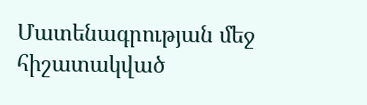Մատենագրության մեջ հիշատակված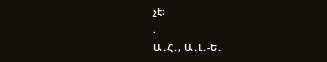չէ։
.
Ա․Հ․, Ա․Լ․-Ե․